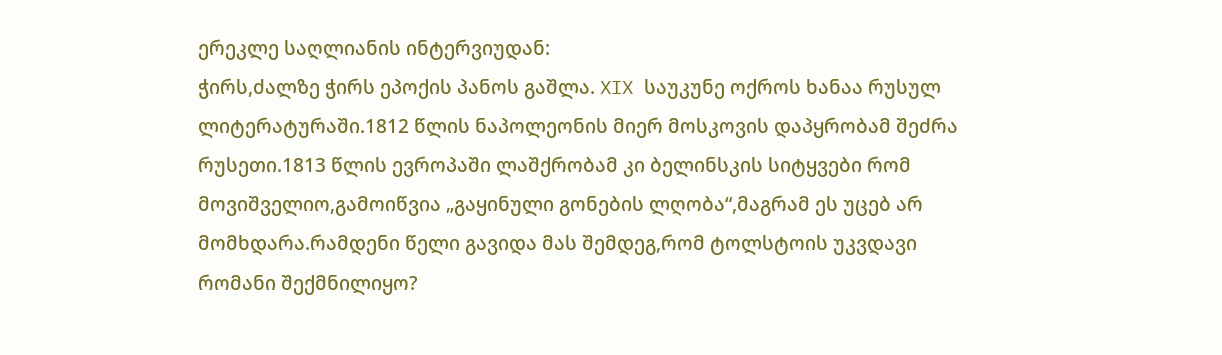ერეკლე საღლიანის ინტერვიუდან:
ჭირს,ძალზე ჭირს ეპოქის პანოს გაშლა. XIX საუკუნე ოქროს ხანაა რუსულ ლიტერატურაში.1812 წლის ნაპოლეონის მიერ მოსკოვის დაპყრობამ შეძრა რუსეთი.1813 წლის ევროპაში ლაშქრობამ კი ბელინსკის სიტყვები რომ მოვიშველიო,გამოიწვია „გაყინული გონების ლღობა“,მაგრამ ეს უცებ არ მომხდარა.რამდენი წელი გავიდა მას შემდეგ,რომ ტოლსტოის უკვდავი რომანი შექმნილიყო?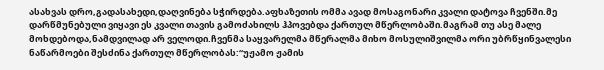ასახვას დრო,გადასახედი,დაღვინება სჭირდება.აფხაზეთის ომმა ავად მოსაგონარი კვალი დატოვა ჩვენში.მე დარწმუნებული ვიყავი ეს კვალი თავის გამოძახილს ჰპოვებდა ქართულ მწერლობაში.მაგრამ თუ ასე მალე მოხდებოდა,ნამდვილად არ ველოდი.ჩვენმა საყვარელმა მწერალმა მიხო მოსულიშვილმა ორი უბრწყინვალესი ნაწარმოები შესძინა ქართულ მწერლობას:“უჟამო ჟამის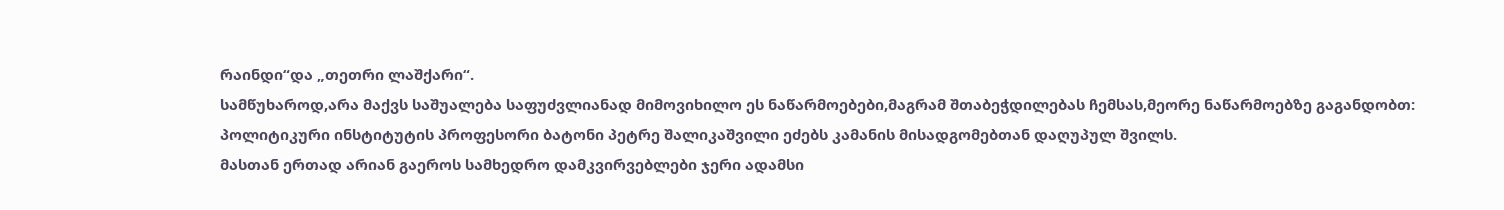რაინდი“და „თეთრი ლაშქარი“.
სამწუხაროდ,არა მაქვს საშუალება საფუძვლიანად მიმოვიხილო ეს ნაწარმოებები,მაგრამ შთაბეჭდილებას ჩემსას,მეორე ნაწარმოებზე გაგანდობთ:
პოლიტიკური ინსტიტუტის პროფესორი ბატონი პეტრე შალიკაშვილი ეძებს კამანის მისადგომებთან დაღუპულ შვილს.
მასთან ერთად არიან გაეროს სამხედრო დამკვირვებლები ჯერი ადამსი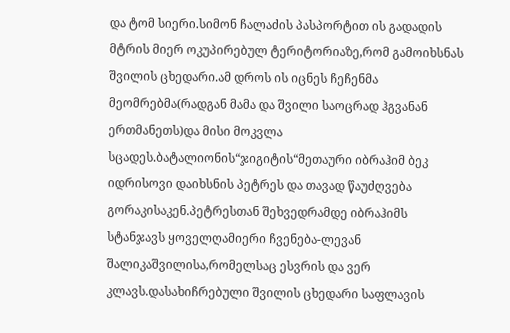და ტომ სიერი.სიმონ ჩალაძის პასპორტით ის გადადის მტრის მიერ ოკუპირებულ ტერიტორიაზე,რომ გამოიხსნას შვილის ცხედარი.ამ დროს ის იცნეს ჩეჩენმა მეომრებმა(რადგან მამა და შვილი საოცრად ჰგვანან ერთმანეთს)და მისი მოკვლა სცადეს.ბატალიონის“ჯიგიტის“მეთაური იბრაჰიმ ბეკ იდრისოვი დაიხსნის პეტრეს და თავად წაუძღვება გორაკისაკენ.პეტრესთან შეხვედრამდე იბრაჰიმს სტანჯავს ყოველღამიერი ჩვენება-ლევან შალიკაშვილისა,რომელსაც ესვრის და ვერ კლავს.დასახიჩრებული შვილის ცხედარი საფლავის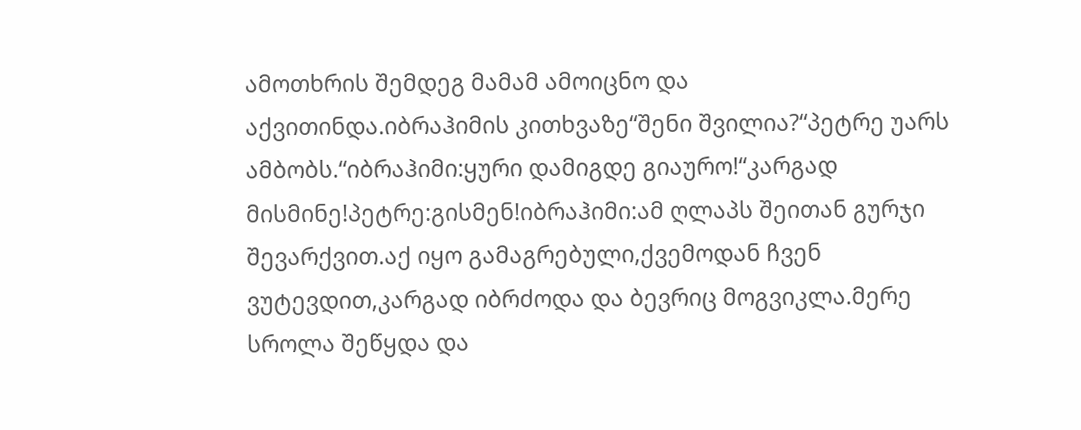ამოთხრის შემდეგ მამამ ამოიცნო და აქვითინდა.იბრაჰიმის კითხვაზე“შენი შვილია?“პეტრე უარს ამბობს.“იბრაჰიმი:ყური დამიგდე გიაურო!“კარგად მისმინე!პეტრე:გისმენ!იბრაჰიმი:ამ ღლაპს შეითან გურჯი შევარქვით.აქ იყო გამაგრებული,ქვემოდან ჩვენ ვუტევდით,კარგად იბრძოდა და ბევრიც მოგვიკლა.მერე სროლა შეწყდა და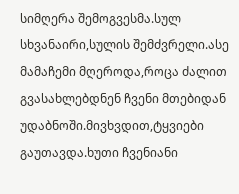სიმღერა შემოგვესმა.სულ სხვანაირი,სულის შემძვრელი.ასე მამაჩემი მღეროდა,როცა ძალით გვასახლებდნენ ჩვენი მთებიდან უდაბნოში.მივხვდით,ტყვიები გაუთავდა.ხუთი ჩვენიანი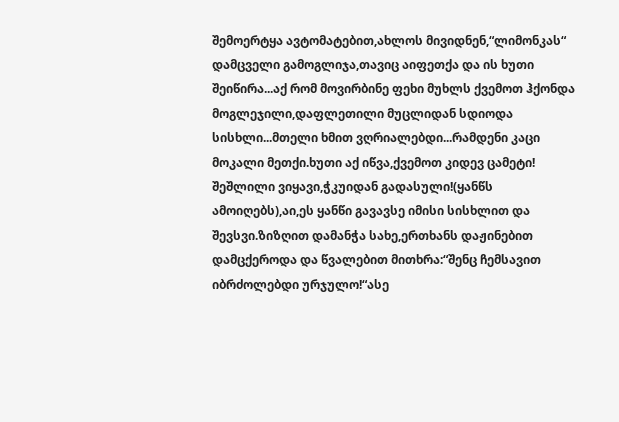შემოერტყა ავტომატებით,ახლოს მივიდნენ,“ლიმონკას“ დამცველი გამოგლიჯა,თავიც აიფეთქა და ის ხუთი შეიწირა...აქ რომ მოვირბინე ფეხი მუხლს ქვემოთ ჰქონდა მოგლეჯილი,დაფლეთილი მუცლიდან სდიოდა სისხლი...მთელი ხმით ვღრიალებდი...რამდენი კაცი მოკალი მეთქი.ხუთი აქ იწვა,ქვემოთ კიდევ ცამეტი!
შეშლილი ვიყავი,ჭკუიდან გადასული!(ყანწს ამოიღებს),აი,ეს ყანწი გავავსე იმისი სისხლით და შევსვი.ზიზღით დამანჭა სახე,ერთხანს დაჟინებით დამცქეროდა და წვალებით მითხრა:“შენც ჩემსავით იბრძოლებდი ურჯულო!“ასე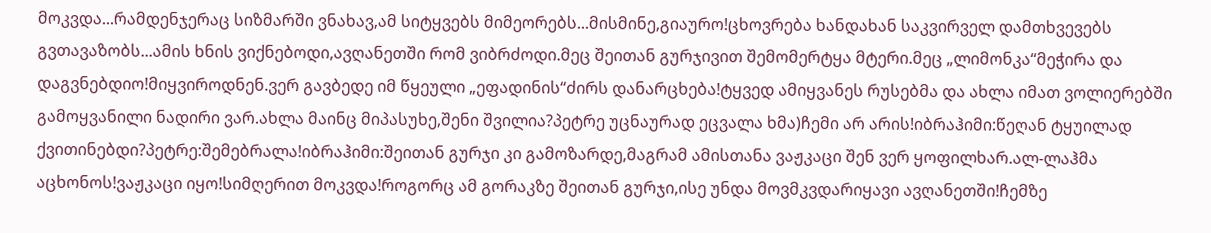მოკვდა...რამდენჯერაც სიზმარში ვნახავ,ამ სიტყვებს მიმეორებს...მისმინე,გიაურო!ცხოვრება ხანდახან საკვირველ დამთხვევებს გვთავაზობს...ამის ხნის ვიქნებოდი,ავღანეთში რომ ვიბრძოდი.მეც შეითან გურჯივით შემომერტყა მტერი.მეც „ლიმონკა“მეჭირა და დაგვნებდიო!მიყვიროდნენ.ვერ გავბედე იმ წყეული „ეფადინის“ძირს დანარცხება!ტყვედ ამიყვანეს რუსებმა და ახლა იმათ ვოლიერებში გამოყვანილი ნადირი ვარ.ახლა მაინც მიპასუხე,შენი შვილია?პეტრე უცნაურად ეცვალა ხმა)ჩემი არ არის!იბრაჰიმი:წეღან ტყუილად ქვითინებდი?პეტრე:შემებრალა!იბრაჰიმი:შეითან გურჯი კი გამოზარდე,მაგრამ ამისთანა ვაჟკაცი შენ ვერ ყოფილხარ.ალ-ლაჰმა აცხონოს!ვაჟკაცი იყო!სიმღერით მოკვდა!როგორც ამ გორაკზე შეითან გურჯი,ისე უნდა მოვმკვდარიყავი ავღანეთში!ჩემზე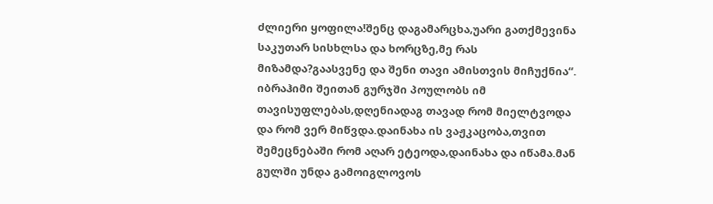ძლიერი ყოფილა!შენც დაგამარცხა,უარი გათქმევინა საკუთარ სისხლსა და ხორცზე,მე რას მიზამდა?გაასვენე და შენი თავი ამისთვის მიჩუქნია“.
იბრაჰიმი შეითან გურჯში პოულობს იმ თავისუფლებას,დღენიადაგ თავად რომ მიელტვოდა და რომ ვერ მიწვდა.დაინახა ის ვაჟკაცობა,თვით შემეცნებაში რომ აღარ ეტეოდა,დაინახა და იწამა.მან გულში უნდა გამოიგლოვოს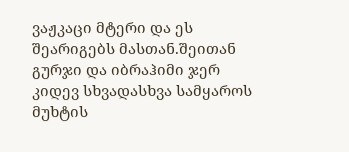ვაჟკაცი მტერი და ეს შეარიგებს მასთან.შეითან გურჯი და იბრაჰიმი ჯერ კიდევ სხვადასხვა სამყაროს მუხტის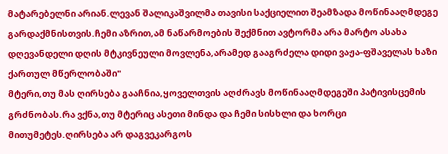მატარებელნი არიან.ლევან შალიკაშვილმა თავისი საქციელით შეამზადა მოწინააღმდეგე გარდაქმნისთვის.ჩემი აზრით,ამ ნაწარმოების შექმნით ავტორმა არა მარტო ასახა დღევანდელი დღის მტკივნეული მოვლენა,არამედ გააგრძელა დიდი ვაჟა-ფშაველას ხაზი ქართულ მწერლობაში"
მტერი,თუ მას ღირსება გააჩნია,ყოველთვის აღძრავს მოწინააღმდეგეში პატივისცემის გრძნობას.რა ვქნა,თუ მტერიც ასეთი მინდა და ჩემი სისხლი და ხორცი მითუმეტეს.ღირსება არ დაგვეკარგოს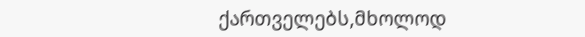ქართველებს,მხოლოდ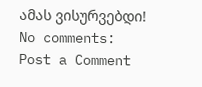ამას ვისურვებდი!
No comments:
Post a Comment